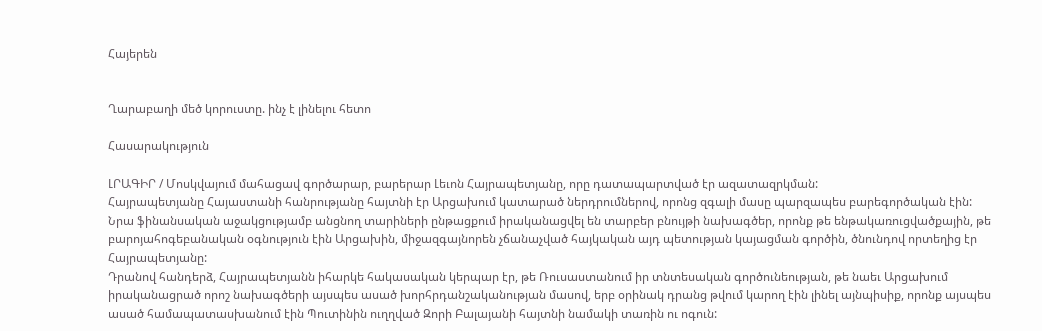Հայերեն


Ղարաբաղի մեծ կորուստը. ինչ է լինելու հետո

Հասարակություն

ԼՐԱԳԻՐ / Մոսկվայում մահացավ գործարար, բարերար Լեւոն Հայրապետյանը, որը դատապարտված էր ազատազրկման:
Հայրապետյանը Հայաստանի հանրությանը հայտնի էր Արցախում կատարած ներդրումներով, որոնց զգալի մասը պարզապես բարեգործական էին: Նրա ֆինանսական աջակցությամբ անցնող տարիների ընթացքում իրականացվել են տարբեր բնույթի նախագծեր, որոնք թե ենթակառուցվածքային, թե բարոյահոգեբանական օգնություն էին Արցախին, միջազգայնորեն չճանաչված հայկական այդ պետության կայացման գործին, ծնունդով որտեղից էր Հայրապետյանը:
Դրանով հանդերձ, Հայրապետյանն իհարկե հակասական կերպար էր, թե Ռուսաստանում իր տնտեսական գործունեության, թե նաեւ Արցախում իրականացրած որոշ նախագծերի այսպես ասած խորհրդանշականության մասով, երբ օրինակ դրանց թվում կարող էին լինել այնպիսիք, որոնք այսպես ասած համապատասխանում էին Պուտինին ուղղված Զորի Բալայանի հայտնի նամակի տառին ու ոգուն: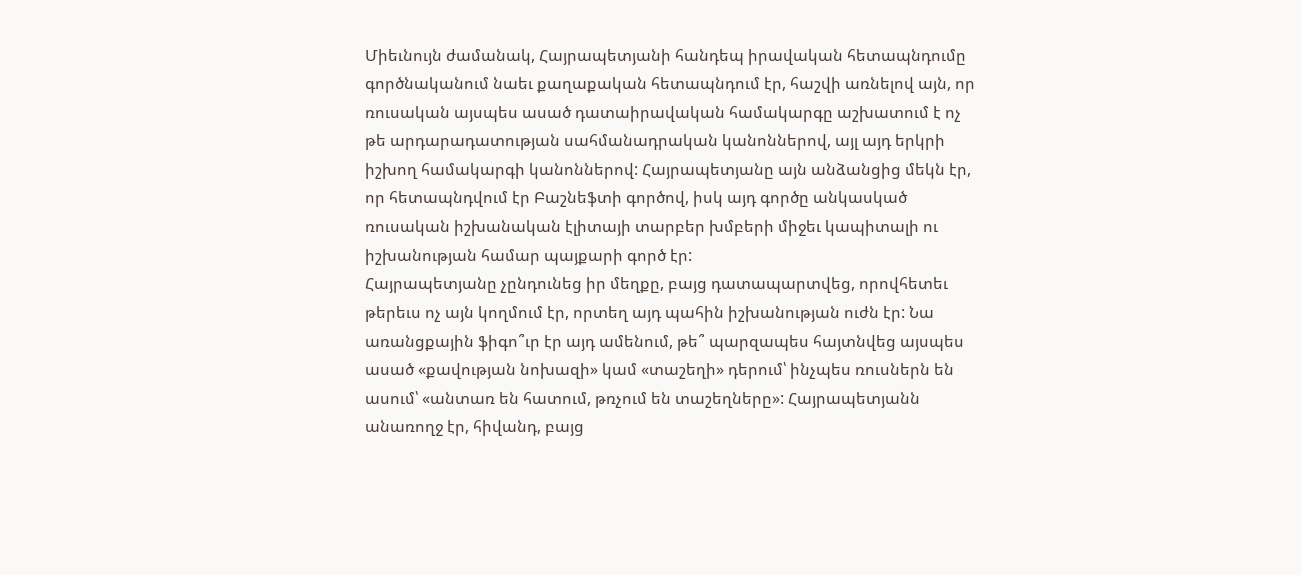Միեւնույն ժամանակ, Հայրապետյանի հանդեպ իրավական հետապնդումը գործնականում նաեւ քաղաքական հետապնդում էր, հաշվի առնելով այն, որ ռուսական այսպես ասած դատաիրավական համակարգը աշխատում է ոչ թե արդարադատության սահմանադրական կանոններով, այլ այդ երկրի իշխող համակարգի կանոններով: Հայրապետյանը այն անձանցից մեկն էր, որ հետապնդվում էր Բաշնեֆտի գործով, իսկ այդ գործը անկասկած ռուսական իշխանական էլիտայի տարբեր խմբերի միջեւ կապիտալի ու իշխանության համար պայքարի գործ էր:
Հայրապետյանը չընդունեց իր մեղքը, բայց դատապարտվեց, որովհետեւ թերեւս ոչ այն կողմում էր, որտեղ այդ պահին իշխանության ուժն էր: Նա առանցքային ֆիգո՞ւր էր այդ ամենում, թե՞ պարզապես հայտնվեց այսպես ասած «քավության նոխազի» կամ «տաշեղի» դերում՝ ինչպես ռուսներն են ասում՝ «անտառ են հատում, թռչում են տաշեղները»: Հայրապետյանն անառողջ էր, հիվանդ, բայց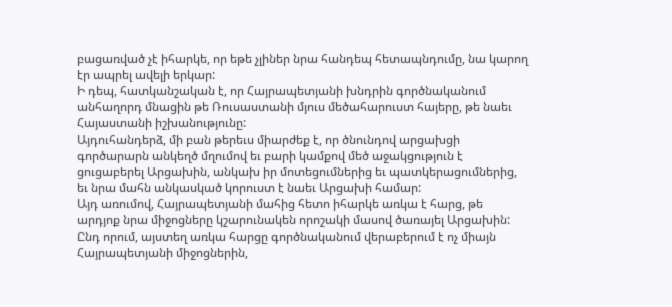բացառված չէ իհարկե, որ եթե չլիներ նրա հանդեպ հետապնդումը, նա կարող էր ապրել ավելի երկար:
Ի դեպ, հատկանշական է, որ Հայրապետյանի խնդրին գործնականում անհաղորդ մնացին թե Ռուսաստանի մյուս մեծահարուստ հայերը, թե նաեւ Հայաստանի իշխանությունը:
Այդուհանդերձ, մի բան թերեւս միարժեք է, որ ծնունդով արցախցի գործարարն անկեղծ մղումով եւ բարի կամքով մեծ աջակցություն է ցուցաբերել Արցախին, անկախ իր մոտեցումներից եւ պատկերացումներից, եւ նրա մահն անկասկած կորուստ է նաեւ Արցախի համար:
Այդ առումով, Հայրապետյանի մահից հետո իհարկե առկա է հարց, թե արդյոք նրա միջոցները կշարունակեն որոշակի մասով ծառայել Արցախին:
Ընդ որում, այստեղ առկա հարցը գործնականում վերաբերում է ոչ միայն Հայրապետյանի միջոցներին,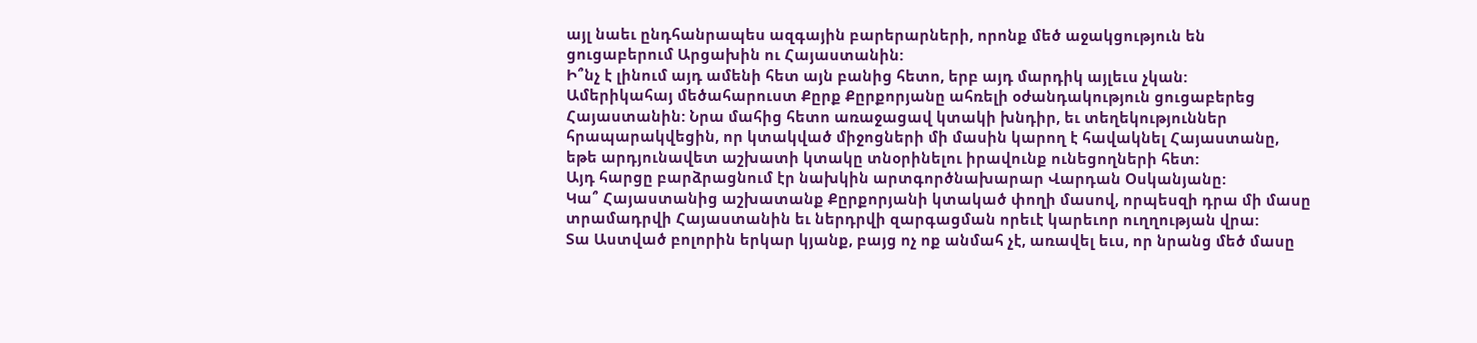այլ նաեւ ընդհանրապես ազգային բարերարների, որոնք մեծ աջակցություն են ցուցաբերում Արցախին ու Հայաստանին:
Ի՞նչ է լինում այդ ամենի հետ այն բանից հետո, երբ այդ մարդիկ այլեւս չկան:
Ամերիկահայ մեծահարուստ Քըրք Քըրքորյանը ահռելի օժանդակություն ցուցաբերեց Հայաստանին: Նրա մահից հետո առաջացավ կտակի խնդիր, եւ տեղեկություններ հրապարակվեցին, որ կտակված միջոցների մի մասին կարող է հավակնել Հայաստանը, եթե արդյունավետ աշխատի կտակը տնօրինելու իրավունք ունեցողների հետ:
Այդ հարցը բարձրացնում էր նախկին արտգործնախարար Վարդան Օսկանյանը:
Կա՞ Հայաստանից աշխատանք Քըրքորյանի կտակած փողի մասով, որպեսզի դրա մի մասը տրամադրվի Հայաստանին եւ ներդրվի զարգացման որեւէ կարեւոր ուղղության վրա:
Տա Աստված բոլորին երկար կյանք, բայց ոչ ոք անմահ չէ, առավել եւս, որ նրանց մեծ մասը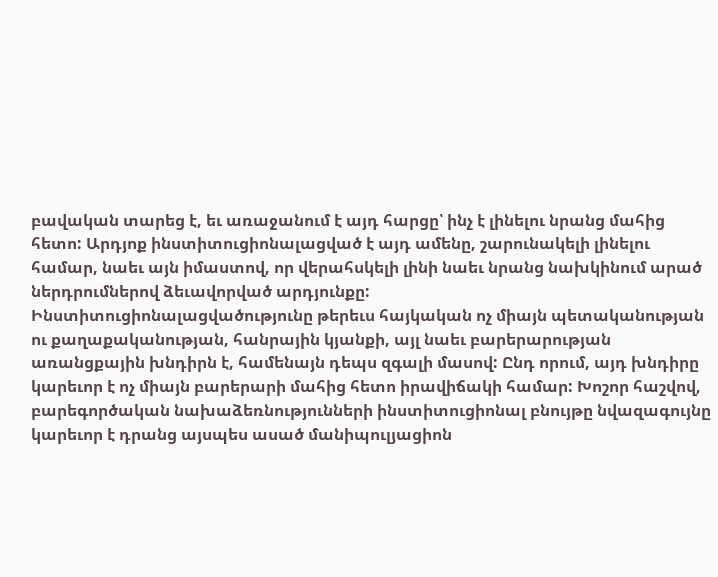բավական տարեց է, եւ առաջանում է այդ հարցը՝ ինչ է լինելու նրանց մահից հետո: Արդյոք ինստիտուցիոնալացված է այդ ամենը, շարունակելի լինելու համար, նաեւ այն իմաստով, որ վերահսկելի լինի նաեւ նրանց նախկինում արած ներդրումներով ձեւավորված արդյունքը:
Ինստիտուցիոնալացվածությունը թերեւս հայկական ոչ միայն պետականության ու քաղաքականության, հանրային կյանքի, այլ նաեւ բարերարության առանցքային խնդիրն է, համենայն դեպս զգալի մասով: Ընդ որում, այդ խնդիրը կարեւոր է ոչ միայն բարերարի մահից հետո իրավիճակի համար: Խոշոր հաշվով, բարեգործական նախաձեռնությունների ինստիտուցիոնալ բնույթը նվազագույնը կարեւոր է դրանց այսպես ասած մանիպուլյացիոն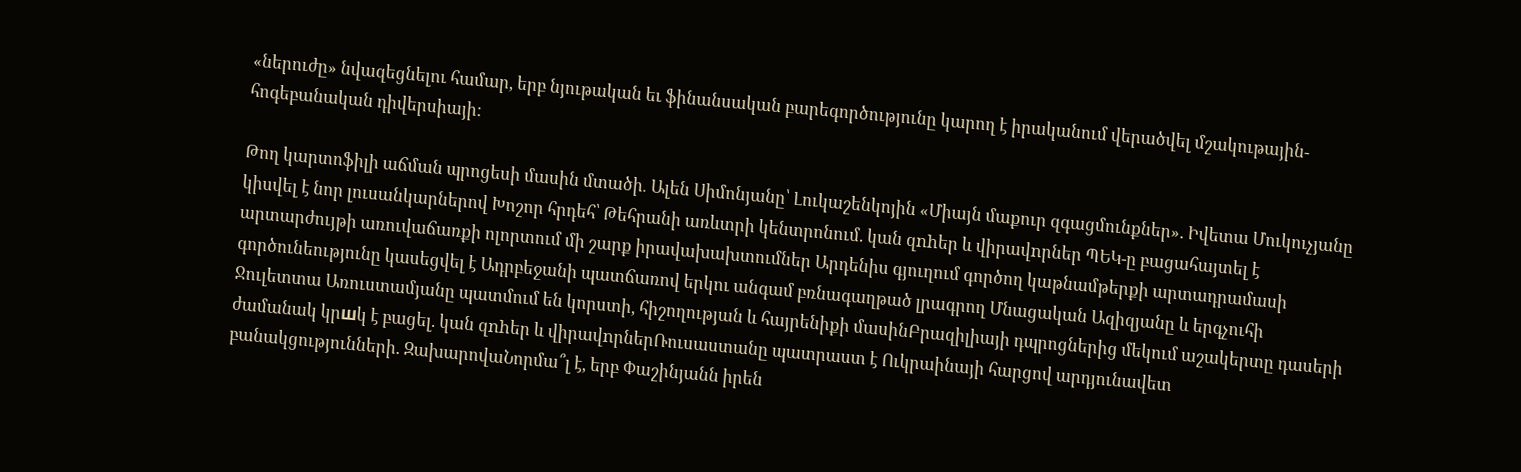«ներուժը» նվազեցնելու համար, երբ նյութական եւ ֆինանսական բարեգործությունը կարող է իրականում վերածվել մշակութային-հոգեբանական դիվերսիայի:

Թող կարտոֆիլի աճման պրոցեսի մասին մտածի․ Ալեն Սիմոնյանը՝ Լուկաշենկոյին «Միայն մաքուր զգացմունքներ». Իվետա Մուկուչյանը կիսվել է նոր լուսանկարներով Խոշոր հրդեհ՝ Թեհրանի առևտրի կենտրոնում. կան զnhեր և վիրավnրներ ՊԵԿ-ը բացահայտել է արտարժույթի առուվաճառքի ոլորտում մի շարք իրավախախտումներ Արդենիս գյուղում գործող կաթնամթերքի արտադրամասի գործունեությունը կասեցվել է Ադրբեջանի պատճառով երկու անգամ բռնագաղթած լրագրող Մնացական Ազիզյանը և երգչուհի Ջուլետտա Առուստամյանը պատմում են կորստի, հիշողության և հայրենիքի մասինԲրազիլիայի դպրոցներից մեկում աշակերտը դասերի ժամանակ կրшկ է բացել. կան զnhեր և վիրավnրներՌուսաստանը պատրաստ է Ուկրաինայի հարցով արդյունավետ բանակցությունների. ԶախարովաՆորմա՞լ է, երբ Փաշինյանն իրեն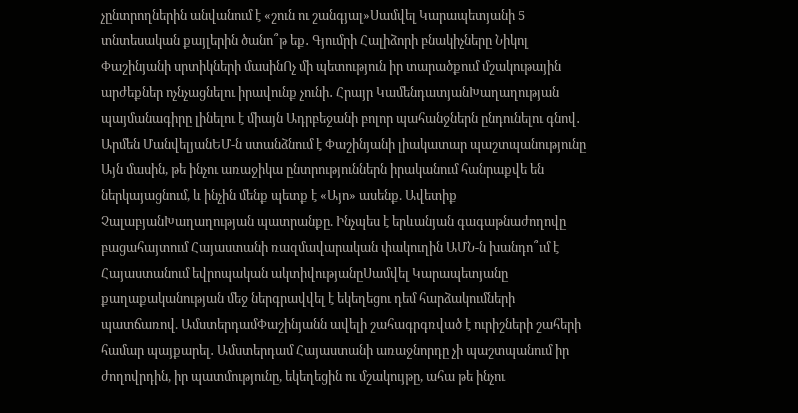չընտրողներին անվանում է «շուն ու շանգյալ»Սամվել Կարապետյանի 5 տնտեսական քայլերին ծանո՞թ եք․ Գյումրի Հալիձորի բնակիչները Նիկոլ Փաշինյանի սրտիկների մասինՈչ մի պետություն իր տարածքում մշակութային արժեքներ ոչնչացնելու իրավունք չունի․ Հրայր ԿամենդատյանԽաղաղության պայմանագիրը լինելու է միայն Ադրբեջանի բոլոր պահանջներն ընդունելու գնով․ Արմեն ՄանվելյանԵՄ-ն ստանձնում է Փաշինյանի լիակատար պաշտպանությունը Այն մասին, թե ինչու առաջիկա ընտրություններն իրականում հանրաքվե են ներկայացնում, և ինչին մենք պետք է «Այո» ասենք. Ավետիք ՉալաբյանԽաղաղության պատրանքը. Ինչպես է երևանյան գագաթնաժողովը բացահայտում Հայաստանի ռազմավարական փակուղին ԱՄՆ-ն խանդո՞ւմ է Հայաստանում եվրոպական ակտիվությանըՍամվել Կարապետյանը քաղաքականության մեջ ներգրավվել է եկեղեցու դեմ հարձակումների պատճառով. ԱմստերդամՓաշինյանն ավելի շահագրգռված է ուրիշների շահերի համար պայքարել․ Ամստերդամ Հայաստանի առաջնորդը չի պաշտպանում իր ժողովրդին, իր պատմությունը, եկեղեցին ու մշակույթը, ահա թե ինչու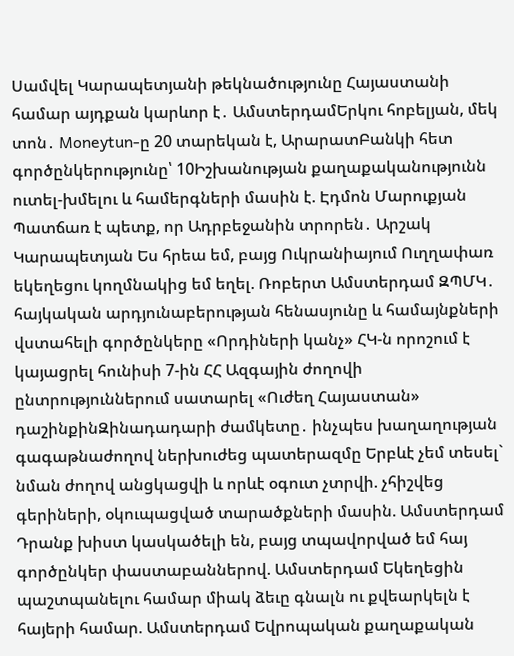Սամվել Կարապետյանի թեկնածությունը Հայաստանի համար այդքան կարևոր է․ ԱմստերդամԵրկու հոբելյան, մեկ տոն․ Moneytun-ը 20 տարեկան է, ԱրարատԲանկի հետ գործընկերությունը՝ 10Իշխանության քաղաքականությունն ուտել-խմելու և համերգների մասին է. Էդմոն Մարուքյան Պատճառ է պետք, որ Ադրբեջանին տրորեն․ Արշակ Կարապետյան Ես հրեա եմ, բայց Ուկրանիայում Ուղղափառ եկեղեցու կողմնակից եմ եղել. Ռոբերտ Ամստերդամ ԶՊՄԿ․ հայկական արդյունաբերության հենասյունը և համայնքների վստահելի գործընկերը «Որդիների կանչ» ՀԿ-ն որոշում է կայացրել հունիսի 7-ին ՀՀ Ազգային ժողովի ընտրություններում սատարել «Ուժեղ Հայաստան» դաշինքինԶինադադարի ժամկետը․ ինչպես խաղաղության գագաթնաժողով ներխուժեց պատերազմը Երբևէ չեմ տեսել` նման ժողով անցկացվի և որևէ օգուտ չտրվի. չհիշվեց գերիների, օկուպացված տարածքների մասին. Ամստերդամ Դրանք խիստ կասկածելի են, բայց տպավորված եմ հայ գործընկեր փաստաբաններով. Ամստերդամ Եկեղեցին պաշտպանելու համար միակ ձեւը գնալն ու քվեարկելն է հայերի համար. Ամստերդամ Եվրոպական քաղաքական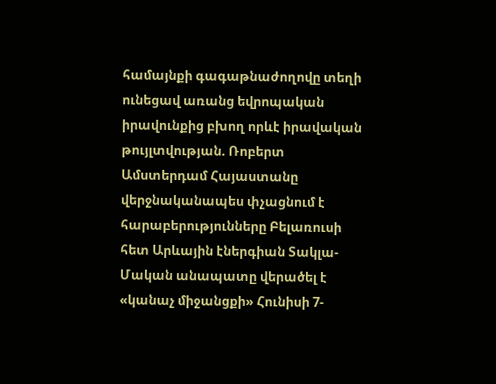համայնքի գագաթնաժողովը տեղի ունեցավ առանց եվրոպական իրավունքից բխող որևէ իրավական թույլտվության. Ռոբերտ Ամստերդամ Հայաստանը վերջնականապես փչացնում է հարաբերությունները Բելառուսի հետ Արևային էներգիան Տակլա-Մական անապատը վերածել է «կանաչ միջանցքի» Հունիսի 7-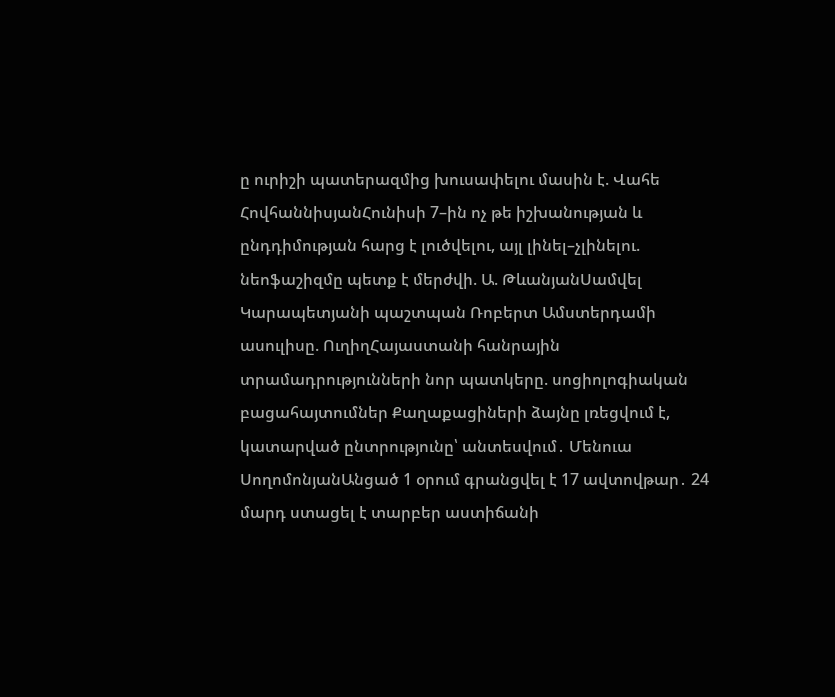ը ուրիշի պատերազմից խուսափելու մասին է. Վահե ՀովհաննիսյանՀունիսի 7–ին ոչ թե իշխանության և ընդդիմության հարց է լուծվելու, այլ լինել–չլինելու. նեոֆաշիզմը պետք է մերժվի. Ա. ԹևանյանՍամվել Կարապետյանի պաշտպան Ռոբերտ Ամստերդամի ասուլիսը. ՈւղիղՀայաստանի հանրային տրամադրությունների նոր պատկերը. սոցիոլոգիական բացահայտումներ Քաղաքացիների ձայնը լռեցվում է, կատարված ընտրությունը՝ անտեսվում․ Մենուա ՍողոմոնյանԱնցած 1 օրում գրանցվել է 17 ավտովթար․ 24 մարդ ստացել է տարբեր աստիճանի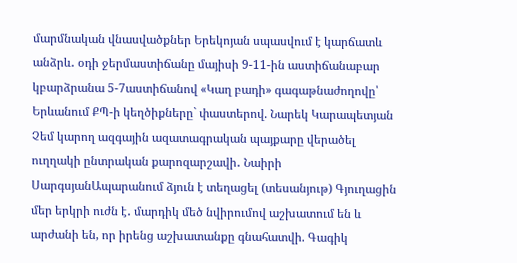մարմնական վնասվածքներ Երեկոյան սպասվում է կարճատև անձրև․ օդի ջերմաստիճանը մայիսի 9-11-ին աստիճանաբար կբարձրանա 5-7աստիճանով «Կաղ բադի» գագաթնաժողովը՝ Երևանում ՔՊ-ի կեղծիքները` փաստերով. Նարեկ Կարապետյան Չեմ կարող ազգային ազատագրական պայքարը վերածել ուղղակի ընտրական քարոզարշավի․ Նաիրի ՍարգսյանԱպարանում ձյուն է տեղացել (տեսանյութ) Գյուղացին մեր երկրի ուժն է․ մարդիկ մեծ նվիրումով աշխատում են և արժանի են, որ իրենց աշխատանքը գնահատվի. Գագիկ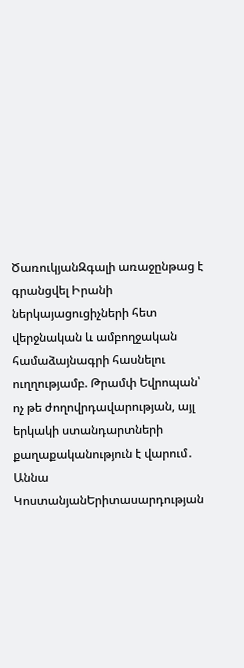ԾառուկյանԶգալի առաջընթաց է գրանցվել Իրանի ներկայացուցիչների հետ վերջնական և ամբողջական համաձայնագրի հասնելու ուղղությամբ. Թրամփ Եվրոպան՝ ոչ թե ժողովրդավարության, այլ երկակի ստանդարտների քաղաքականություն է վարում․ Աննա ԿոստանյանԵրիտասարդության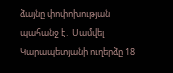ձայնը փոփոխության պահանջ է․ Սամվել Կարապետյանի ուղերձը 18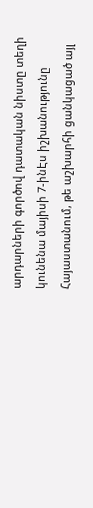արդարների գործով դատական նիստը տեղի կունենա մայիսի 7-ինԷս իշխանությունը Հայաստանում, թե աշխարհի ցանկացած այլ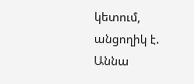կետում, անցողիկ է. Աննա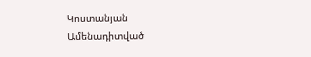Կոստանյան
Ամենադիտված